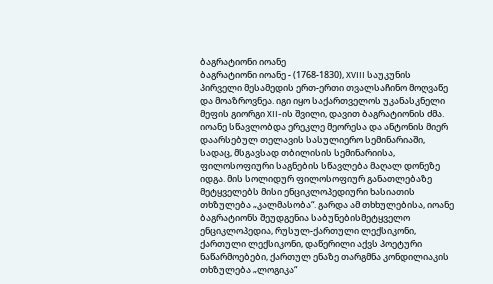ბაგრატიონი იოანე
ბაგრატიონი იოანე - (1768-1830), XVIII საუკუნის პირველი მესამედის ერთ-ერთი თვალსაჩინო მოღვაწე და მოაზროვნეა. იგი იყო საქართველოს უკანასკნელი მეფის გიორგი XII-ის შვილი, დავით ბაგრატიონის ძმა. იოანე სწავლობდა ერეკლე მეორესა და ანტონის მიერ დაარსებულ თელავის სასულიერო სემინარიაში, სადაც, მსგავსად თბილისის სემინარიისა, ფილოსოფიური საგნების სწავლება მაღალ დონეზე იდგა. მის სოლიდურ ფილოსოფიურ განათლებაზე მეტყველებს მისი ენციკლოპედიური ხასიათის თხზულება „კალმასობა“. გარდა ამ თხხულებისა, იოანე ბაგრატიონს შეუდგენია საბუნებისმეტყველო ენციკლოპედია, რუსულ-ქართული ლექსიკონი, ქართული ლექსიკონი, დაწერილი აქვს პოეტური ნაწარმოებები, ქართულ ენაზე თარგმნა კონდილიაკის თხზულება „ლოგიკა“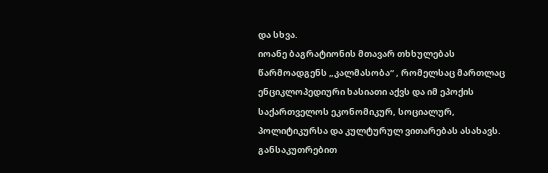და სხვა.
იოანე ბაგრატიონის მთავარ თხხულებას წარმოადგენს „კალმასობა“ , რომელსაც მართლაც ენციკლოპედიური ხასიათი აქვს და იმ ეპოქის საქართველოს ეკონომიკურ, სოციალურ, პოლიტიკურსა და კულტურულ ვითარებას ასახავს. განსაკუთრებით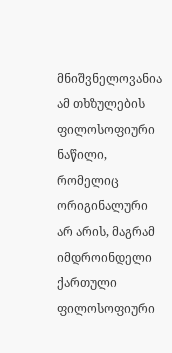მნიშვნელოვანია ამ თხზულების ფილოსოფიური ნაწილი, რომელიც ორიგინალური არ არის, მაგრამ იმდროინდელი ქართული ფილოსოფიური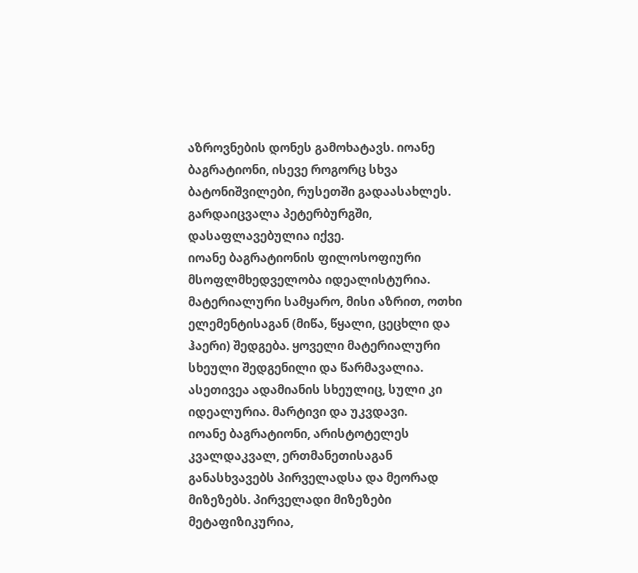აზროვნების დონეს გამოხატავს. იოანე ბაგრატიონი, ისევე როგორც სხვა ბატონიშვილები, რუსეთში გადაასახლეს. გარდაიცვალა პეტერბურგში, დასაფლავებულია იქვე.
იოანე ბაგრატიონის ფილოსოფიური მსოფლმხედველობა იდეალისტურია. მატერიალური სამყარო, მისი აზრით, ოთხი ელემენტისაგან (მიწა, წყალი, ცეცხლი და ჰაერი) შედგება. ყოველი მატერიალური სხეული შედგენილი და წარმავალია. ასეთივეა ადამიანის სხეულიც, სული კი იდეალურია. მარტივი და უკვდავი.
იოანე ბაგრატიონი, არისტოტელეს კვალდაკვალ, ერთმანეთისაგან განასხვავებს პირველადსა და მეორად მიზეზებს. პირველადი მიზეზები მეტაფიზიკურია,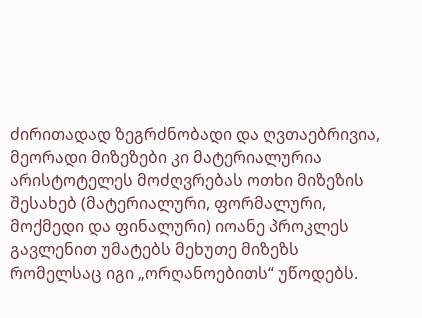ძირითადად ზეგრძნობადი და ღვთაებრივია, მეორადი მიზეზები კი მატერიალურია არისტოტელეს მოძღვრებას ოთხი მიზეზის შესახებ (მატერიალური, ფორმალური, მოქმედი და ფინალური) იოანე პროკლეს გავლენით უმატებს მეხუთე მიზეზს რომელსაც იგი „ორღანოებითს“ უწოდებს.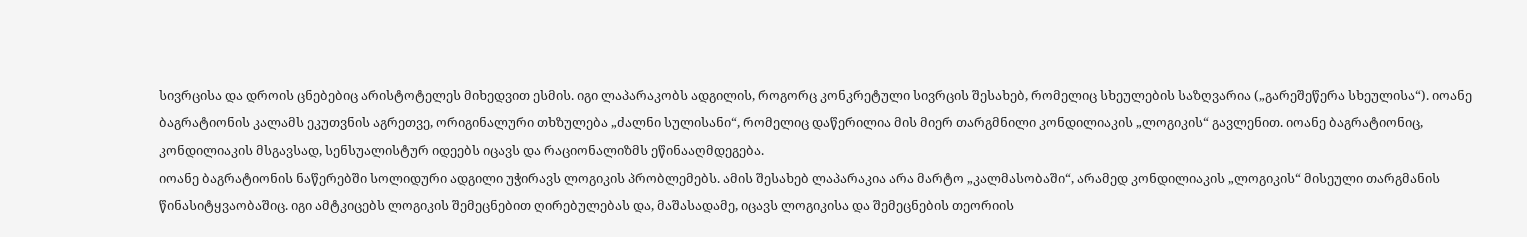სივრცისა და დროის ცნებებიც არისტოტელეს მიხედვით ესმის. იგი ლაპარაკობს ადგილის, როგორც კონკრეტული სივრცის შესახებ, რომელიც სხეულების საზღვარია („გარეშეწერა სხეულისა“). იოანე ბაგრატიონის კალამს ეკუთვნის აგრეთვე, ორიგინალური თხზულება „ძალნი სულისანი“, რომელიც დაწერილია მის მიერ თარგმნილი კონდილიაკის „ლოგიკის“ გავლენით. იოანე ბაგრატიონიც, კონდილიაკის მსგავსად, სენსუალისტურ იდეებს იცავს და რაციონალიზმს ეწინააღმდეგება.
იოანე ბაგრატიონის ნაწერებში სოლიდური ადგილი უჭირავს ლოგიკის პრობლემებს. ამის შესახებ ლაპარაკია არა მარტო „კალმასობაში“, არამედ კონდილიაკის „ლოგიკის“ მისეული თარგმანის წინასიტყვაობაშიც. იგი ამტკიცებს ლოგიკის შემეცნებით ღირებულებას და, მაშასადამე, იცავს ლოგიკისა და შემეცნების თეორიის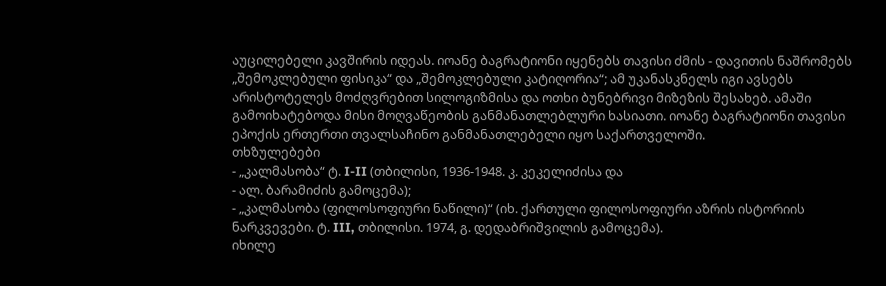აუცილებელი კავშირის იდეას. იოანე ბაგრატიონი იყენებს თავისი ძმის - დავითის ნაშრომებს „შემოკლებული ფისიკა“ და „შემოკლებული კატიღორია“; ამ უკანასკნელს იგი ავსებს არისტოტელეს მოძღვრებით სილოგიზმისა და ოთხი ბუნებრივი მიზეზის შესახებ. ამაში გამოიხატებოდა მისი მოღვაწეობის განმანათლებლური ხასიათი. იოანე ბაგრატიონი თავისი ეპოქის ერთერთი თვალსაჩინო განმანათლებელი იყო საქართველოში.
თხზულებები
- „კალმასობა“ ტ. I-II (თბილისი, 1936-1948. კ. კეკელიძისა და
- ალ. ბარამიძის გამოცემა);
- „კალმასობა (ფილოსოფიური ნაწილი)“ (იხ. ქართული ფილოსოფიური აზრის ისტორიის ნარკვევები. ტ. III, თბილისი. 1974, გ. დედაბრიშვილის გამოცემა).
იხილე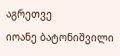აგრეთვე
იოანე ბატონიშვილი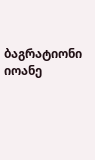ბაგრატიონი იოანე